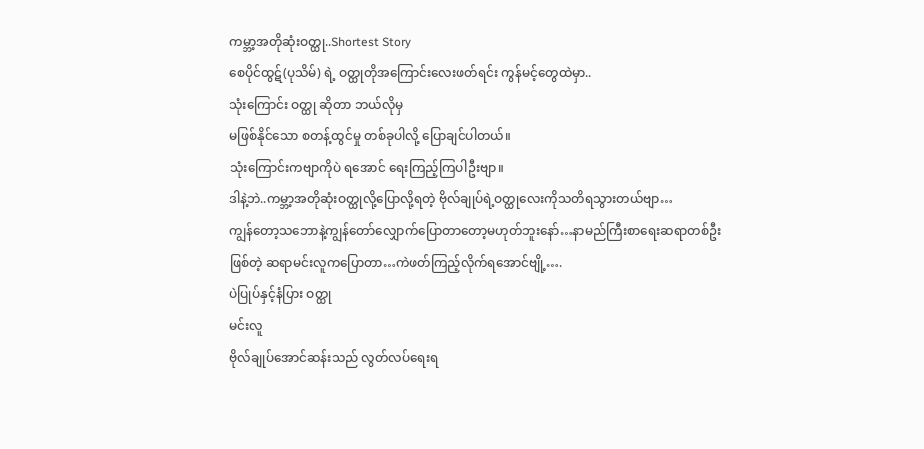ကမ္ဘာ့အတိုဆုံးဝတ္ထု..Shortest Story
စေပိုင်ထွဋ်(ပုသိမ်) ရဲ့ ဝတ္ထုတိုအကြောင်းလေးဖတ်ရင်း ကွန်မင့်တွေထဲမှာ..
သုံးကြောင်း ဝတ္ထု ဆိုတာ ဘယ်လိုမှ
မဖြစ်နိုင်သော စတန့်ထွင်မှု တစ်ခုပါလို့ ပြောချင်ပါတယ်။
သုံးကြောင်းကဗျာကိုပဲ ရအောင် ရေးကြည့်ကြပါဦးဗျာ။
ဒါနဲ့ဘဲ..ကမ္ဘာ့အတိုဆုံးဝတ္ထုလို့ပြောလို့ရတဲ့ ဗိုလ်ချုပ်ရဲ့ဝတ္ထုလေးကိုသတိရသွားတယ်ဗျာ…
ကျွန်တော့သဘောနဲ့ကျွန်တော်လျှောက်ပြောတာတော့မဟုတ်ဘူးနော်…နာမည်ကြီးစာရေးဆရာတစ်ဦး
ဖြစ်တဲ့ ဆရာမင်းလူကပြောတာ…ကဲဖတ်ကြည့်လိုက်ရအောင်ဗျို့….
ပဲပြုပ်နှင့်နံပြား ဝတ္ထု
မင်းလူ
ဗိုလ်ချုပ်အောင်ဆန်းသည် လွတ်လပ်ရေးရ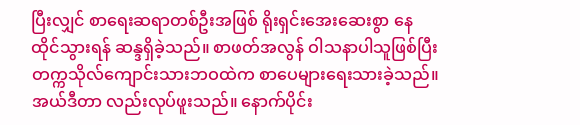ပြီးလျှင် စာရေးဆရာတစ်ဦးအဖြစ် ရိုးရှင်းအေးဆေးစွာ နေထိုင်သွားရန် ဆန္ဒရှိခဲ့သည်။ စာဖတ်အလွန် ဝါသနာပါသူဖြစ်ပြီး တက္ကသိုလ်ကျောင်းသားဘဝထဲက စာပေများရေးသားခဲ့သည်။ အယ်ဒီတာ လည်းလုပ်ဖူးသည်။ နောက်ပိုင်း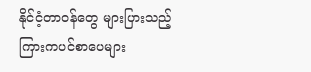နိုင်ငံ့တာဝန်တွေ များပြားသည့်ကြားကပင်စာပေများ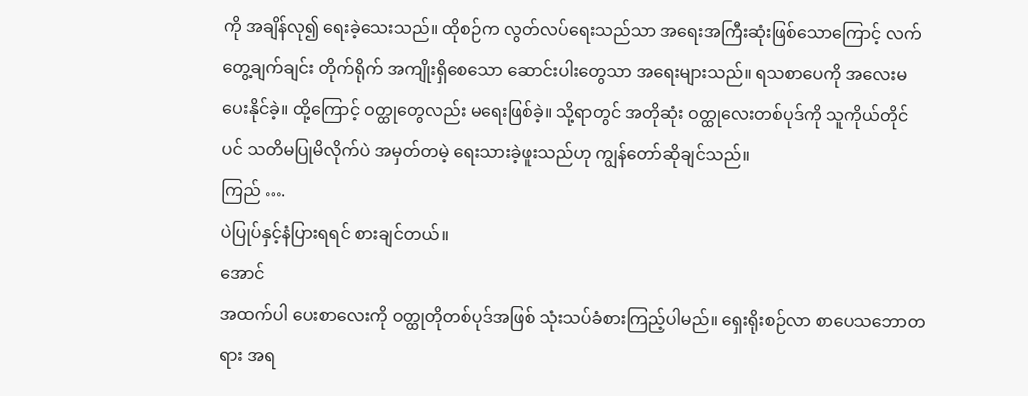ကို အချိန်လု၍ ရေးခဲ့သေးသည်။ ထိုစဉ်က လွတ်လပ်ရေးသည်သာ အရေးအကြီးဆုံးဖြစ်သောကြောင့် လက်တွေ့ချက်ချင်း တိုက်ရိုက် အကျိုးရှိစေသော ဆောင်းပါးတွေသာ အရေးများသည်။ ရသစာပေကို အလေးမပေးနိုင်ခဲ့။ ထို့ကြောင့် ဝတ္ထုတွေလည်း မရေးဖြစ်ခဲ့။ သို့ရာတွင် အတိုဆုံး ဝတ္ထုလေးတစ်ပုဒ်ကို သူကိုယ်တိုင်ပင် သတိမပြုမိလိုက်ပဲ အမှတ်တမဲ့ ရေးသားခဲ့ဖူးသည်ဟု ကျွန်တော်ဆိုချင်သည်။
ကြည် ….
ပဲပြုပ်နှင့်နံပြားရရင် စားချင်တယ်။
အောင်
အထက်ပါ ပေးစာလေးကို ဝတ္ထုတိုတစ်ပုဒ်အဖြစ် သုံးသပ်ခံစားကြည့်ပါမည်။ ရှေးရိုးစဉ်လာ စာပေသဘောတရား အရ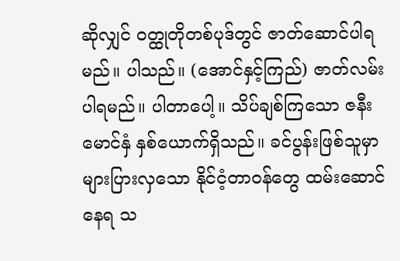ဆိုလျှင် ဝတ္ထုတိုတစ်ပုဒ်တွင် ဇာတ်ဆောင်ပါရမည်။ ပါသည်။ (အောင်နှင့်ကြည်) ဇာတ်လမ်းပါရမည်။ ပါတာပေါ့။ သိပ်ချစ်ကြသော ဇနီးမောင်နှံ နှစ်ယောက်ရှိသည်။ ခင်ပွန်းဖြစ်သူမှာ များပြားလှသော နိုင်ငံ့တာဝန်တွေ ထမ်းဆောင်နေရ သ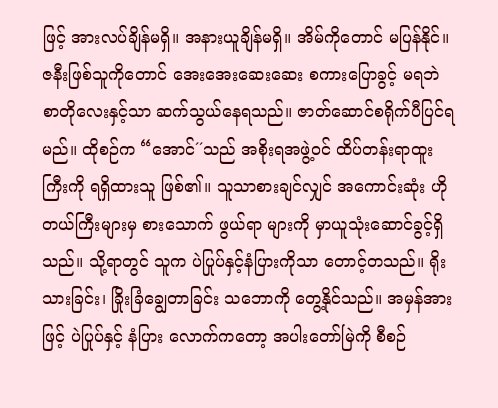ဖြင့် အားလပ်ချိန်မရှိ။ အနားယူချိန်မရှိ။ အိမ်ကိုတောင် မပြန်နိုင်။ ဇနီးဖြစ်သူကိုတောင် အေးအေးဆေးဆေး စကားပြောခွင့် မရဘဲ စာတိုလေးနှင့်သာ ဆက်သွယ်နေရသည်။ ဇာတ်ဆောင်စရိုက်ပီပြင်ရမည်။ ထိုစဉ်က “အောင်´´သည် အစိုးရအဖွဲ့ဝင် ထိပ်တန်းရာထူးကြီးကို ရရှိထားသူ ဖြစ်၏။ သူသာစားချင်လျှင် အကောင်းဆုံး ဟိုတယ်ကြီးများမှ စားသောက် ဖွယ်ရာ များကို မှာယူသုံးဆောင်ခွင့်ရှိသည်။ သို့ရာတွင် သူက ပဲပြုပ်နှင့်နံပြားကိုသာ တောင့်တသည်။ ရိုးသားခြင်း၊ ခြိုးခြံချွေတာခြင်း သဘောကို တွေ့နိုင်သည်။ အမှန်အားဖြင့် ပဲပြုပ်နှင့် နံပြား လောက်ကတော့ အပါးတော်မြဲကို စီစဉ်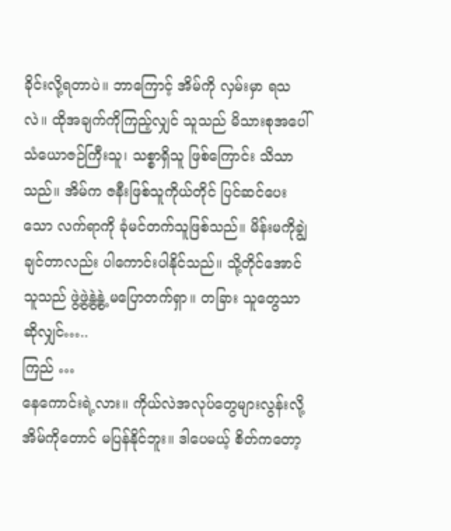ခိုင်းလို့ရတာပဲ။ ဘာကြောင့် အိမ်ကို လှမ်းမှာ ရသလဲ။ ထိုအချက်ကိုကြည့်လျှင် သူသည် မိသားစုအပေါ် သံယောဇဉ်ကြီးသူ၊ သစ္စာရှိသူ ဖြစ်ကြောင်း သိသာသည်။ အိမ်က ဇနီးဖြစ်သူကိုယ်တိုင် ပြင်ဆင်ပေးသော လက်ရာကို ခုံမင်တက်သူဖြစ်သည်။ မိန်းမကိုချွဲချင်တာလည်း ပါကောင်းပါနိုင်သည်။ သို့တိုင်အောင် သူသည် ဖွဲ့ဖွဲ့နွဲ့နွဲ့ မပြောတက်ရှာ။ တခြား သူတွေသာဆိုလျှင်…..
ကြည် …
နေကောင်းရဲ့လား။ ကိုယ်လဲအလုပ်တွေများလွန်းလို့ အိမ်ကိုတောင် မပြန်နိုင်ဘူး။ ဒါပေမယ့် စိတ်ကတော့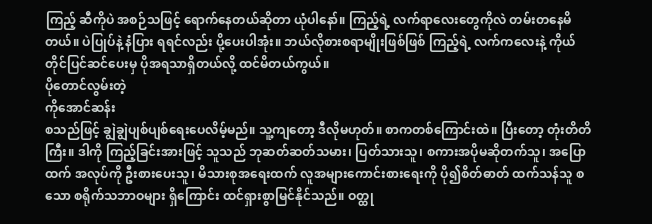ကြည့် ဆီကိုပဲ အစဉ်သဖြင့် ရောက်နေတယ်ဆိုတာ ယုံပါနော်။ ကြည့်ရဲ့ လက်ရာလေးတွေကိုလဲ တမ်းတနေမိတယ်။ ပဲပြုပ်နဲ့ နံပြား ရရင်လည်း ပို့ပေးပါအုံး။ ဘယ်လိုစားစရာမျိုးဖြစ်ဖြစ် ကြည့်ရဲ့ လက်ကလေးနဲ့ ကိုယ်တိုင်ပြင်ဆင်ပေးမှ ပိုအရသာရှိတယ်လို့ ထင်မိတယ်ကွယ်။
ပိုတောင်လွမ်းတဲ့
ကိုအောင်ဆန်း
စသည်ဖြင့် ချွဲချွဲပျစ်ပျစ်ရေးပေလိမ့်မည်။ သူ့ကျတော့ ဒီလိုမဟုတ်။ စာကတစ်ကြောင်းထဲ။ ပြီးတော့ တုံးတိတိကြီး။ ဒါကို ကြည့်ခြင်းအားဖြင့် သူသည် ဘုဆတ်ဆတ်သမား၊ ပြတ်သားသူ၊ စကားအပိုမဆိုတက်သူ၊ အပြောထက် အလုပ်ကို ဦးစားပေးသူ၊ မိသားစုအရေးထက် လူအများကောင်းစားရေးကို ပို၍စိတ်ဓာတ် ထက်သန်သူ စသော စရိုက်သဘာဝများ ရှိကြောင်း ထင်ရှားစွာမြင်နိုင်သည်။ ဝတ္ထု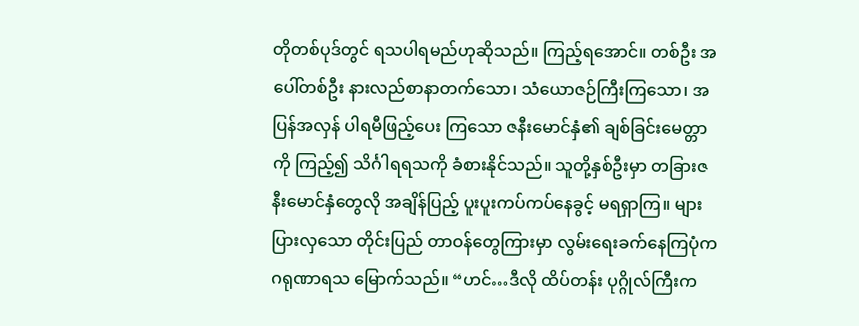တိုတစ်ပုဒ်တွင် ရသပါရမည်ဟုဆိုသည်။ ကြည့်ရအောင်။ တစ်ဦး အပေါ်တစ်ဦး နားလည်စာနာတက်သော၊ သံယောဇဉ်ကြီးကြသော၊ အပြန်အလှန် ပါရမီဖြည့်ပေး ကြသော ဇနီးမောင်နှံ၏ ချစ်ခြင်းမေတ္တာကို ကြည့်၍ သိင်္ဂါရရသကို ခံစားနိုင်သည်။ သူတို့နှစ်ဦးမှာ တခြားဇနီးမောင်နှံတွေလို အချိန်ပြည့် ပူးပူးကပ်ကပ်နေခွင့် မရရှာကြ။ များပြားလှသော တိုင်းပြည် တာဝန်တွေကြားမှာ လွမ်းရေးခက်နေကြပုံက ဂရုဏာရသ မြောက်သည်။ “ဟင်…ဒီလို ထိပ်တန်း ပုဂ္ဂိုလ်ကြီးက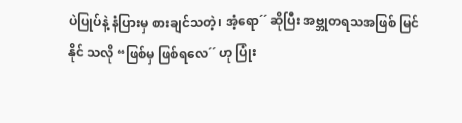ပဲပြုပ်နဲ့ နံပြားမှ စားချင်သတဲ့၊ အံ့ရော´´ ဆိုပြီး အဗ္ဘုတရသအဖြစ် မြင်နိုင် သလို “ဖြစ်မှ ဖြစ်ရလေ´´ ဟု ပြုံး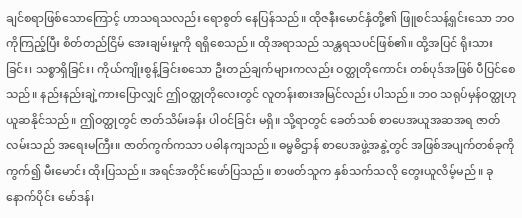ချင်စရာဖြစ်သောကြောင့် ဟာသရသလည်း ရောစွတ် နေပြန်သည်။ ထိုဇနီးမောင်နှံတို့၏ ဖြူစင်သန့်ရှင်းသော ဘဝကိုကြည့်ပြီး စိတ်တည်ငြိမ် အေးချမ်းမှုကို ရရှိစေသည်။ ထိုအရာသည် သန္တရသပင်ဖြစ်၏။ ထို့အပြင် ရိုးသားခြင်း၊ သစ္စာရှိခြင်း၊ ကိုယ်ကျိုးစွန့်ခြင်းစသော ဦးတည်ချက်များကလည်း ဝတ္ထုတိုကောင်း တစ်ပုဒ်အဖြစ် ပီပြင်စေသည်။ နည်းနည်းချဲ့ကားပြောလျှင် ဤဝတ္ထုတိုလေးတွင် လူတန်းစားအမြင်လည်း ပါသည်။ ဘဝ သရုပ်မှန်ဝတ္ထုဟု ယူဆနိုင်သည်။ ဤဝတ္ထုတွင် ဇာတ်သိမ်းခန်း ပါဝင်ခြင်း မရှိ။ သို့ရာတွင် ခေတ်သစ် စာပေအယူအဆအရ ဇာတ်လမ်းသည် အရေးမကြီး။ ဇာတ်ကွက်ကသာ ပဓါနကျသည်။ ဓမ္မဓိဌာန် စာပေအဖွဲ့အနွဲ့တွင် အဖြစ်အပျက်တစ်ခုကို ကွက်၍ မီးမောင်း ထိုးပြသည်။ အရင်အတိုင်းဖော်ပြသည်။ စာဖတ်သူက နှစ်သက်သလို တွေးယူလိမ့်မည်။ ခုနောက်ပိုင်း မော်ဒန်၊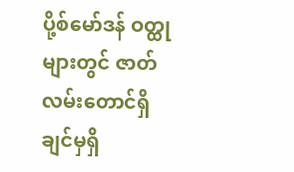ပို့စ်မော်ဒန် ဝတ္ထုများတွင် ဇာတ်လမ်းတောင်ရှိချင်မှရှိ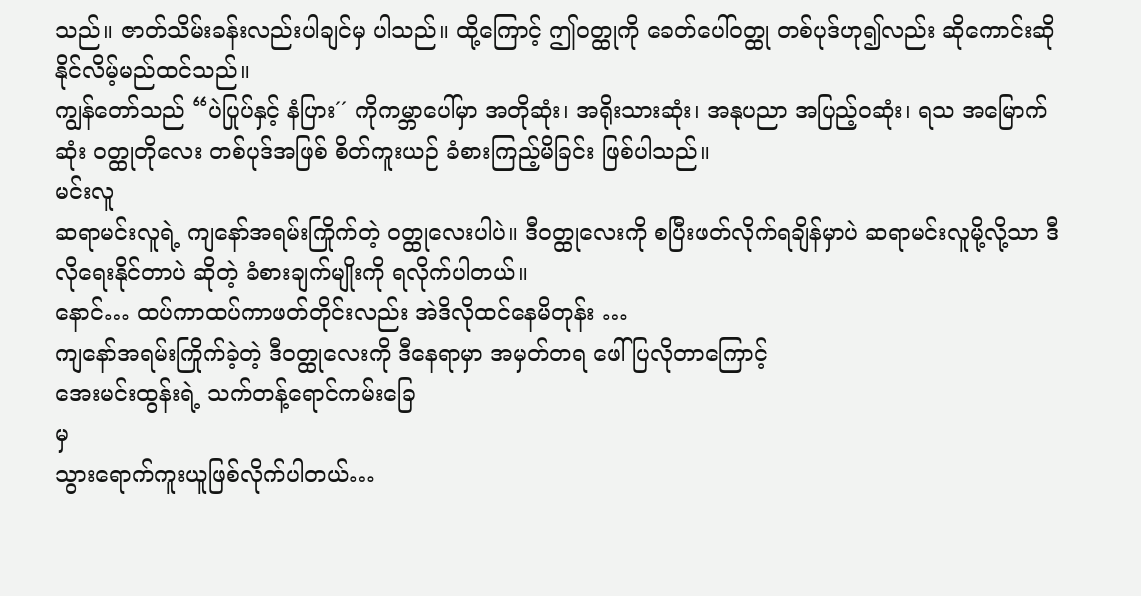သည်။ ဇာတ်သိမ်းခန်းလည်းပါချင်မှ ပါသည်။ ထို့ကြောင့် ဤဝတ္ထုကို ခေတ်ပေါ်ဝတ္ထု တစ်ပုဒ်ဟု၍လည်း ဆိုကောင်းဆိုနိုင်လိမ့်မည်ထင်သည်။
ကျွန်တော်သည် “ပဲပြုပ်နှင့် နံပြား´´ ကိုကမ္ဘာပေါ်မှာ အတိုဆုံး၊ အရိုးသားဆုံး၊ အနုပညာ အပြည့်ဝဆုံး၊ ရသ အမြောက်ဆုံး ဝတ္ထုတိုလေး တစ်ပုဒ်အဖြစ် စိတ်ကူးယဉ် ခံစားကြည့်မိခြင်း ဖြစ်ပါသည်။
မင်းလူ
ဆရာမင်းလူရဲ့ ကျနော်အရမ်းကြိုက်တဲ့ ဝတ္ထုလေးပါပဲ။ ဒီဝတ္ထုလေးကို စပြီးဖတ်လိုက်ရချိန်မှာပဲ ဆရာမင်းလူမို့လို့သာ ဒီလိုရေးနိုင်တာပဲ ဆိုတဲ့ ခံစားချက်မျိုးကို ရလိုက်ပါတယ်။
နောင်… ထပ်ကာထပ်ကာဖတ်တိုင်းလည်း အဲဒိလိုထင်နေမိတုန်း …
ကျနော်အရမ်းကြိုက်ခဲ့တဲ့ ဒီဝတ္ထုလေးကို ဒီနေရာမှာ အမှတ်တရ ဖေါ်ပြလိုတာကြောင့်
အေးမင်းထွန်းရဲ့ သက်တန့်ရောင်ကမ်းခြေ
မှ
သွားရောက်ကူးယူဖြစ်လိုက်ပါတယ်…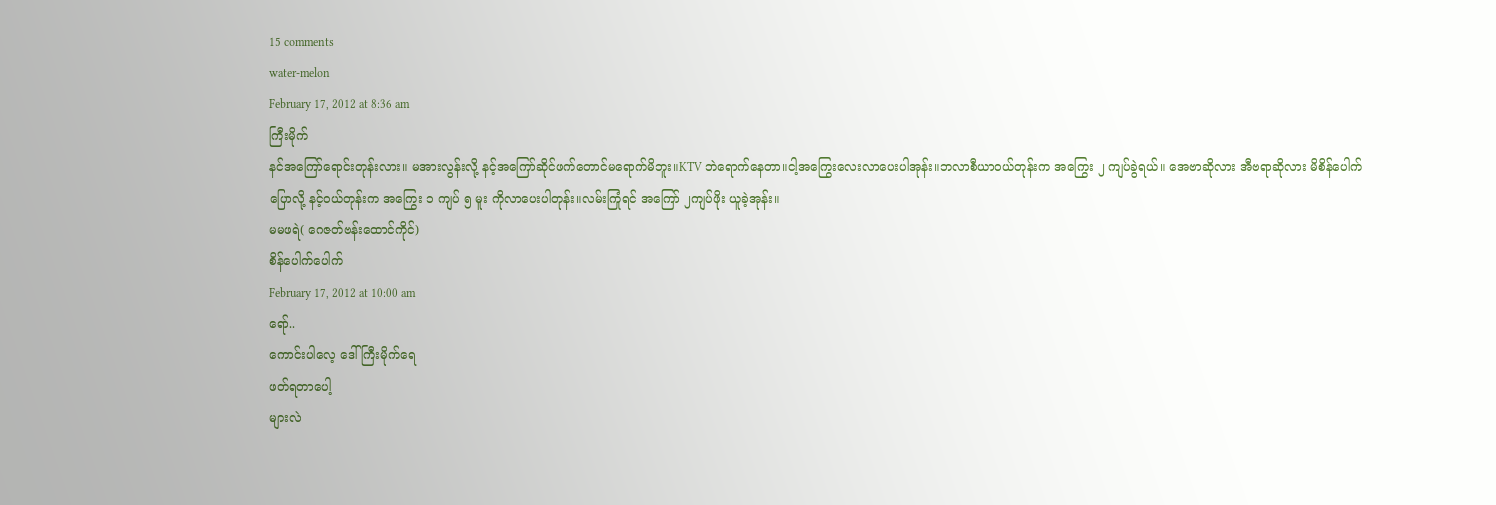15 comments
water-melon
February 17, 2012 at 8:36 am
ကြီးမိုက်
နင်အကြော်ရောင်းတုန်းလား။ မအားလွန်းလို့ နင့်အကြော်ဆိုင်ဖက်တောင်မရောက်မိဘူး။KTV ဘဲရောက်နေတာ။ငါ့အကြွေးလေးလာပေးပါအုန်း။ဘလာစီယာဝယ်တုန်းက အကြွေး ၂ ကျပ်ခွဲရယ်။ အေဗာဆိုလား အီဗရာဆိုလား မိစိန်ပေါက်ပြောလို့ နင့်ဝယ်တုန်းက အကြွေး ၁ ကျပ် ၅ မူး ကိုလာပေးပါတုန်း။လမ်းကြုံရင် အကြော် ၂ကျပ်ဖိုး ယူခဲ့အုန်း။
မမဖရဲ( ဂေဇတ်ဗန်းထောင်ကိုင်)
စိန်ပေါက်ပေါက်
February 17, 2012 at 10:00 am
ရော်..
ကောင်းပါလေ့ ဒေါ်ကြီးမိုက်ရေ
ဖတ်ရတာပေါ့
များလဲ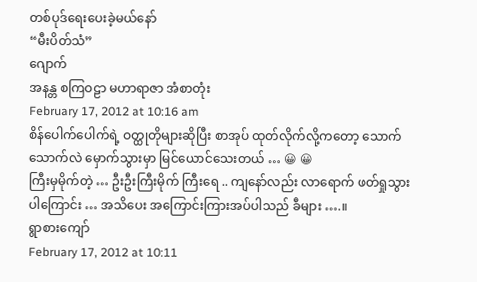တစ်ပုဒ်ရေးပေးခဲ့မယ်နော်
“မီးပိတ်သံ”
ဂျောက်
အနန္တ စကြဝဠာ မဟာရာဇာ အံစာတုံး
February 17, 2012 at 10:16 am
စိန်ပေါက်ပေါက်ရဲ့ ဝတ္ထုတိုများဆိုပြီး စာအုပ် ထုတ်လိုက်လို့ကတော့ သောက်သောက်လဲ မှောက်သွားမှာ မြင်ယောင်သေးတယ် … 😀 😀
ကြီးမှမိုက်တဲ့ … ဦးဦးကြီးမိုက် ကြီးရေ .. ကျနော်လည်း လာရောက် ဖတ်ရှုသွားပါကြောင်း … အသိပေး အကြောင်းကြားအပ်ပါသည် ခီများ ….။
ရွာစားကျော်
February 17, 2012 at 10:11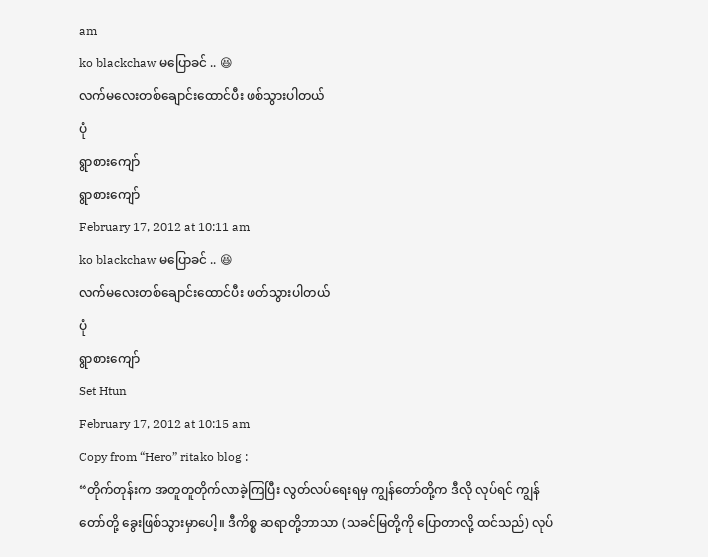am
ko blackchaw မပြောခင် .. 😆
လက်မလေးတစ်ချောင်းထောင်ပီး ဖစ်သွားပါတယ်
ပုံ
ရွာစားကျော်
ရွာစားကျော်
February 17, 2012 at 10:11 am
ko blackchaw မပြောခင် .. 😆
လက်မလေးတစ်ချောင်းထောင်ပီး ဖတ်သွားပါတယ်
ပုံ
ရွာစားကျော်
Set Htun
February 17, 2012 at 10:15 am
Copy from “Hero” ritako blog :
“တိုက်တုန်းက အတူတူတိုက်လာခဲ့ကြပြီး လွတ်လပ်ရေးရမှ ကျွန်တော်တို့က ဒီလို လုပ်ရင် ကျွန်တော်တို့ ခွေးဖြစ်သွားမှာပေါ့။ ဒီကိစ္စ ဆရာတို့ဘာသာ (သခင်မြတို့ကို ပြောတာလို့ ထင်သည်) လုပ်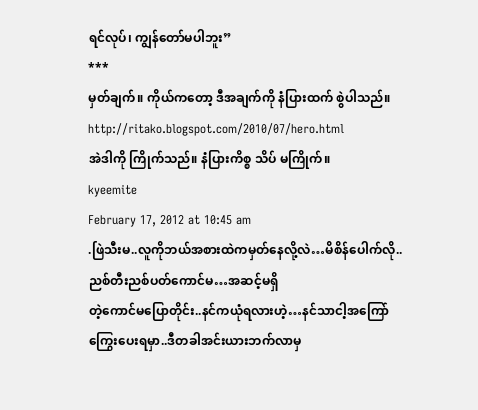ရင်လုပ်၊ ကျွန်တော်မပါဘူး”
***
မှတ်ချက်။ ကိုယ်ကတော့ ဒီအချက်ကို နံပြားထက် စွဲပါသည်။
http://ritako.blogspot.com/2010/07/hero.html
အဲဒါကို ကြိုက်သည်။ နံပြားကိစ္စ သိပ် မကြိုက်။
kyeemite
February 17, 2012 at 10:45 am
.ဖြဲသီးမ..လူကိုဘယ်အစားထဲကမှတ်နေလို့လဲ…မိစိန်ပေါက်လို..ညစ်တီးညစ်ပတ်ကောင်မ…အဆင့်မရှိ
တဲ့ကောင်မပြောတိုင်း..နင်ကယုံရလားဟဲ့…နင်သာငါ့အကြော်ကြွေးပေးရမှာ..ဒီတခါအင်းယားဘက်လာမှ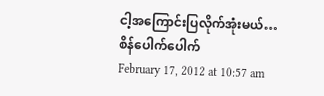ငါ့အကြောင်းပြလိုက်အုံးမယ်…
စိန်ပေါက်ပေါက်
February 17, 2012 at 10:57 am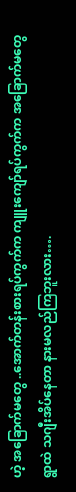ဟဲ့ အခြောက်မတွေ ..အောက်တန်းစားရပ်ကွက်က ကျူးကျော်ရပ်ကွက်က အခြောက်မတွေ
ရွာထဲ သဂျီးအိပ်နေတာ နားမလည်ကြဘူးလား….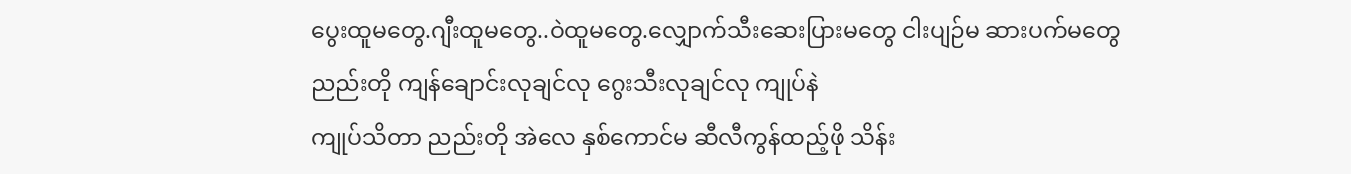ပွေးထူမတွေ.ဂျီးထူမတွေ..ဝဲထူမတွေ.လျှောက်သီးဆေးပြားမတွေ ငါးပျဉ်မ ဆားပက်မတွေ
ညည်းတို ကျန်ချောင်းလုချင်လု ဂွေးသီးလုချင်လု ကျုပ်နဲ
ကျုပ်သိတာ ညည်းတို အဲလေ နှစ်ကောင်မ ဆီလီကွန်ထည့်ဖို သိန်း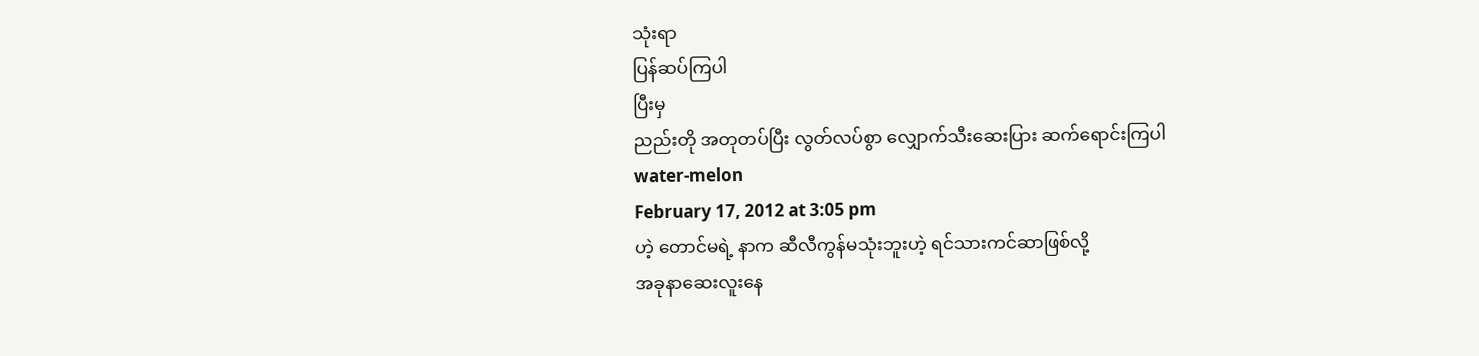သုံးရာ
ပြန်ဆပ်ကြပါ
ပြီးမှ
ညည်းတို အတုတပ်ပြီး လွတ်လပ်စွာ လျှောက်သီးဆေးပြား ဆက်ရောင်းကြပါ
water-melon
February 17, 2012 at 3:05 pm
ဟဲ့ တောင်မရဲ့ နာက ဆီလီကွန်မသုံးဘူးဟဲ့ ရင်သားကင်ဆာဖြစ်လို့
အခုနာဆေးလူးနေ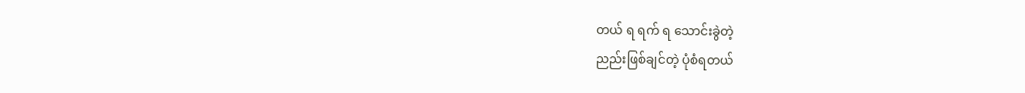တယ် ရ ရက် ရ သောင်းခွဲတဲ့
ညည်းဖြစ်ချင်တဲ့ ပုံစံရတယ်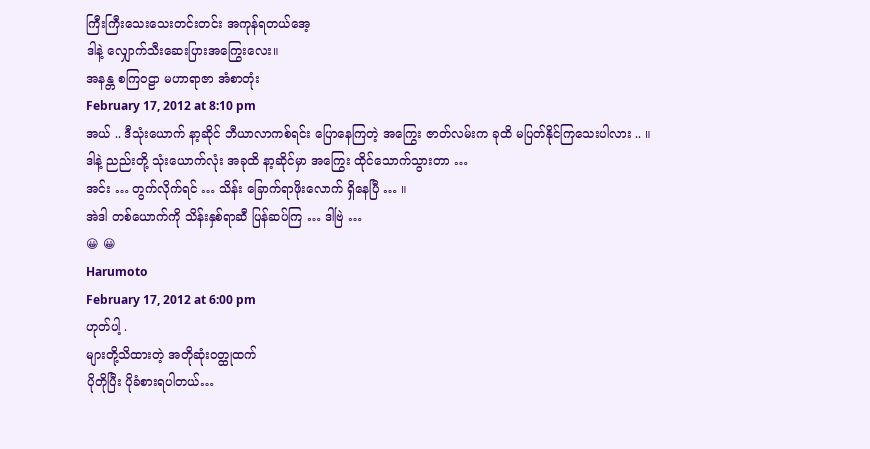ကြီးကြီးသေးသေးတင်းတင်း အကုန်ရတယ်အေ့
ဒါနဲ့ လျှောက်သီးဆေးပြားအကြွေးလေး။
အနန္တ စကြဝဠာ မဟာရာဇာ အံစာတုံး
February 17, 2012 at 8:10 pm
အယ် .. ဒီသုံးယောက် နာ့ဆိုင် ဘီယာလာကစ်ရင်း ပြောနေကြတဲ့ အကြွေး ဇာတ်လမ်းက ခုထိ မပြတ်နိုင်ကြသေးပါလား .. ။
ဒါနဲ့ ညည်းတို့ သုံးယောက်လုံး အခုထိ နာ့ဆိုင်မှာ အကြွေး ထိုင်သောက်သွားတာ …
အင်း … တွက်လိုက်ရင် … သိန်း ခြောက်ရာဖိုးလောက် ရှိနေပြီ … ။
အဲဒါ တစ်ယောက်ကို သိန်းနှစ်ရာဆီ ပြန်ဆပ်ကြ … ဒါဗြဲ …
😀 😀
Harumoto
February 17, 2012 at 6:00 pm
ဟုတ်ပါ့ .
များတို့သိထားတဲ့ အတိုဆုံးဝတ္ထုထက်
ပိုတိုပြီး ပိုခံစားရပါတယ်…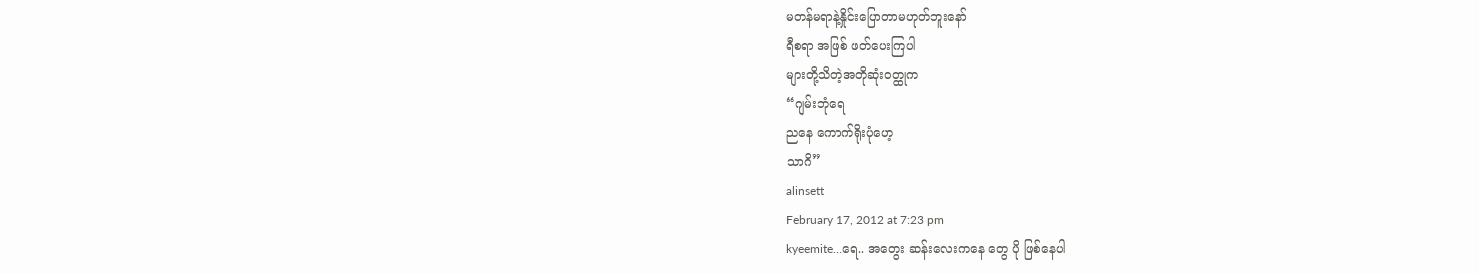မတန်မရာနဲ့နှိုင်းပြောတာမဟုတ်ဘူးနော်
ရီစရာ အဖြစ် ဖတ်ပေးကြပါ
များတို့သိတဲ့အတိုဆုံးဝတ္ထုက
“ဂျမ်းဘုံရေ
ညနေ ကောက်ရိုးပုံဟေ့
သာဂိ”
alinsett
February 17, 2012 at 7:23 pm
kyeemite…ရေ.. အတွေး ဆန်းလေးကနေ တွေ ပို ဖြစ်နေပါ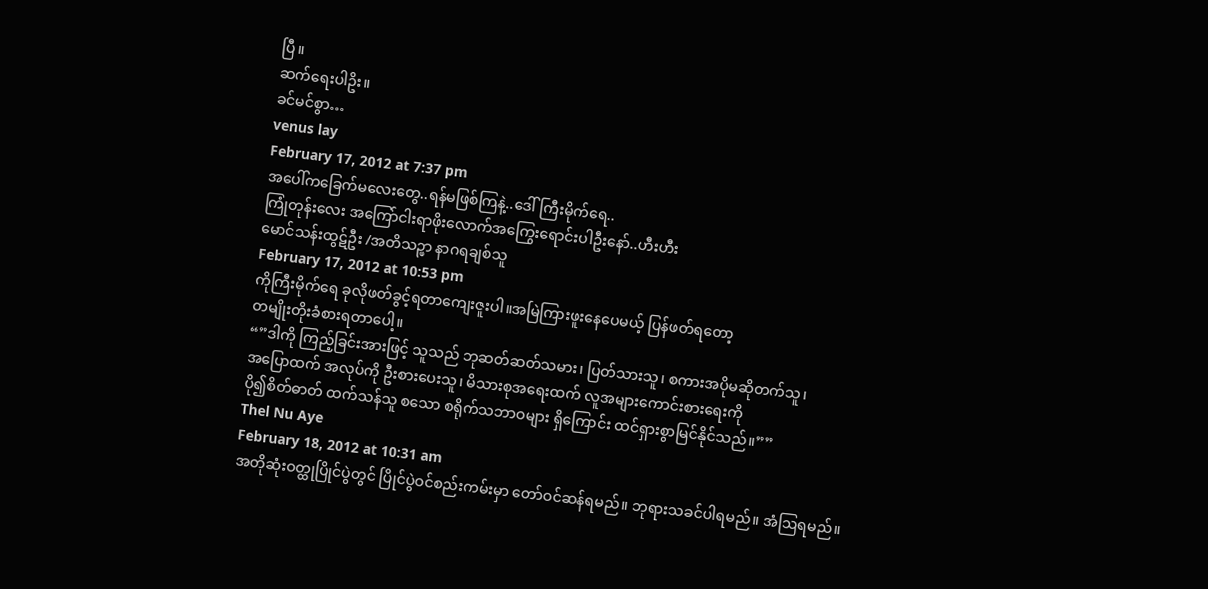ပြီ။
ဆက်ရေးပါဥိး။
ခင်မင်စွာ…
venus lay
February 17, 2012 at 7:37 pm
အပေါ်ကခြေက်မလေးတွေ..ရန်မဖြစ်ကြနဲ့..ဒေါ်ကြီးမိုက်ရေ..
ကြုံတုန်းလေး အကြော်ငါးရာဖိုးလောက်အကြွေးရောင်းပါဦးနော်..ဟီးဟီး
မောင်သန်းထွဋ်ဦး /အတိသဉ္ဖာ နာဂရချစ်သူ
February 17, 2012 at 10:53 pm
ကိုကြီးမိုက်ရေ ခုလိုဖတ်ခွင့်ရတာကျေးဇူးပါ။အမြဲကြားဖူးနေပေမယ့် ပြန်ဖတ်ရတော့
တမျိုးတိုးခံစားရတာပေါ့။
“”ဒါကို ကြည့်ခြင်းအားဖြင့် သူသည် ဘုဆတ်ဆတ်သမား၊ ပြတ်သားသူ၊ စကားအပိုမဆိုတက်သူ၊
အပြောထက် အလုပ်ကို ဦးစားပေးသူ၊ မိသားစုအရေးထက် လူအများကောင်းစားရေးကို
ပို၍စိတ်ဓာတ် ထက်သန်သူ စသော စရိုက်သဘာဝများ ရှိကြောင်း ထင်ရှားစွာမြင်နိုင်သည်။””
Thel Nu Aye
February 18, 2012 at 10:31 am
အတိုဆုံးဝတ္ထုပြိုင်ပွဲတွင် ပြိုင်ပွဲဝင်စည်းကမ်းမှာ တော်ဝင်ဆန်ရမည်။ ဘုရားသခင်ပါရမည်။ အံဩရမည်။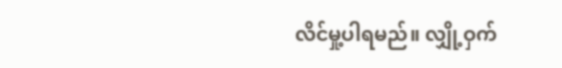လိင်မှု့ပါရမည်။ လျှို့ဝှက်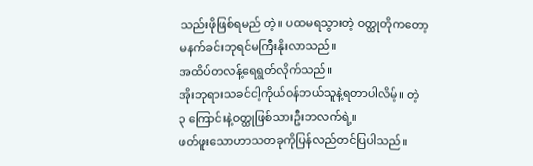သည်းဖိုဖြစ်ရမည် တဲ့။ ပထမရသွားတဲ့ ဝတ္ထုတိုကတော့
မနက်ခင်းဘုရင်မကြီးနိုးလာသည်။
အထိပ်တလန့်ရေရွတ်လိုက်သည်။
အိုးဘုရားသခင်ငါ့ကိုယ်ဝန်ဘယ်သူနဲ့ရတာပါလိမ့်။ တဲ့
၃ ကြောင်းနဲ့ဝတ္ထုဖြစ်သားဦးဘလက်ရဲ့။
ဖတ်ဖူးသောဟာသတခုကိုပြန်လည်တင်ပြပါသည်။